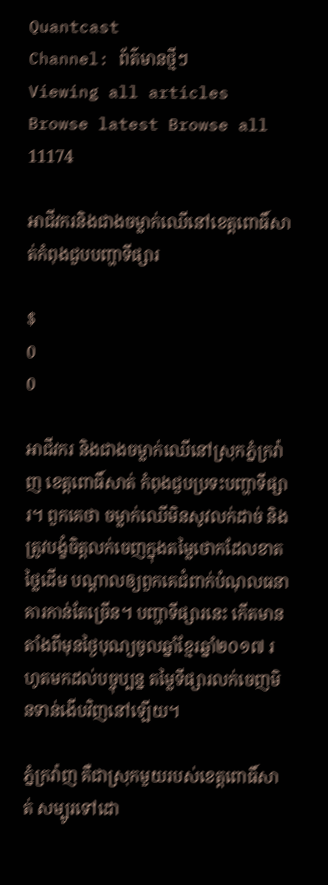Quantcast
Channel: ព័ត៌មានថ្មីៗ
Viewing all articles
Browse latest Browse all 11174

អាជីវករនិងជាងចម្លាក់ឈើនៅខេត្តពោធិ៍សាត់កំពុងជួបបញ្ហាទីផ្សារ

$
0
0

អាជីវករ និងជាងចម្លាក់ឈើនៅស្រុកភ្នំក្រវ៉ាញ ខេត្តពោធិ៍សាត់ កំពុងជួបប្រទះបញ្ហាទីផ្សារ។ ពួកគេថា ចម្លាក់ឈើមិនសូវលក់ដាច់ និងត្រូវបង្ខំចិត្តលក់ចេញក្នុងតម្លៃថោកដែលខាតថ្លៃដើម បណ្ដាលឲ្យពួកគេជំពាក់បំណុលធនាគារកាន់តែច្រើន។ បញ្ហាទីផ្សារនេះ កើតមានតាំងពីមុនថ្ងៃបុណ្យចូលឆ្នាំខ្មែរឆ្នាំ២០១៧ រហូតមកដល់បច្ចុប្បន្ន តម្លៃទីផ្សារលក់ចេញមិនទាន់ងើបវិញនៅឡើយ។

ភ្នំក្រវ៉ាញ គឺជាស្រុកមួយរបស់ខេត្តពោធិ៍សាត់ សម្បូរទៅដោ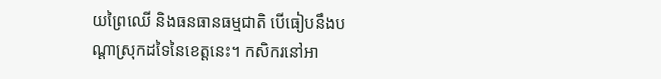យព្រៃឈើ និងធនធានធម្មជាតិ បើធៀបនឹងបណ្ដាស្រុកដទៃនៃខេត្តនេះ។ កសិករនៅអា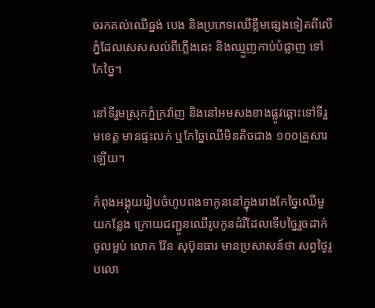ចរកគល់ឈើធ្នង់ បេង និងប្រភេទឈើខ្លឹមផ្សេងទៀតពីលើភ្នំដែលសេសសល់ពីភ្លើងឆេះ និងឈ្មួញកាប់បំផ្លាញ ទៅកែច្នៃ។

នៅទីរួមស្រុកភ្នំក្រវ៉ាញ និងនៅអមសងខាងផ្លូវឆ្ពោះទៅទីរួមខេត្ត មានផ្ទះលក់ ឬកែច្នៃឈើមិនតិចជាង ១០០គ្រួសារឡើយ។

កំពុងអង្គុយរៀបចំហូបពងទាកូននៅក្នុងរោងកែច្នៃឈើមួយកន្លែង ក្រោយជញ្ជូនឈើរូបកូនដំរីដែលទើបច្នៃរួចដាក់ចូលម្លប់ លោក វ៉ែន សុប៊ុនធារ មានប្រសាសន៍ថា សព្វថ្ងៃរូបលោ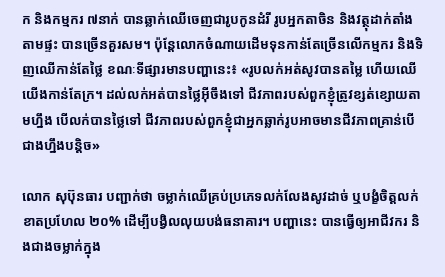ក និងកម្មករ ៧នាក់ បានឆ្លាក់ឈើចេញជារូបកូនដំរី រូបអ្នកតាចិន និងវត្ថុដាក់តាំងតាមផ្ទះ បានច្រើនគួរសម។ ប៉ុន្តែលោកចំណាយដើមទុនកាន់តែច្រើនលើកម្មករ និងទិញឈើកាន់តែថ្លៃ ខណៈទីផ្សារមានបញ្ហានេះ៖ «រូបលក់អត់សូវបានតម្លៃ ហើយឈើយើងកាន់តែក្រ។ ដល់លក់អត់បានថ្លៃអ៊ីចឹងទៅ ជីវភាពរបស់ពួកខ្ញុំត្រូវខ្សត់ខ្សោយតាមហ្នឹង បើលក់បានថ្លៃទៅ ជីវភាពរបស់ពួកខ្ញុំជាអ្នកឆ្លាក់រូបអាចមានជីវភាពគ្រាន់បើជាងហ្នឹងបន្តិច»

លោក សុប៊ុនធារ បញ្ជាក់ថា ចម្លាក់ឈើគ្រប់ប្រភេទលក់លែងសូវដាច់ ឬបង្ខំចិត្តលក់ខាតប្រហែល ២០% ដើម្បីបង្វិលលុយបង់ធនាគារ។ បញ្ហានេះ បានធ្វើឲ្យអាជីវករ និងជាងចម្លាក់ក្នុង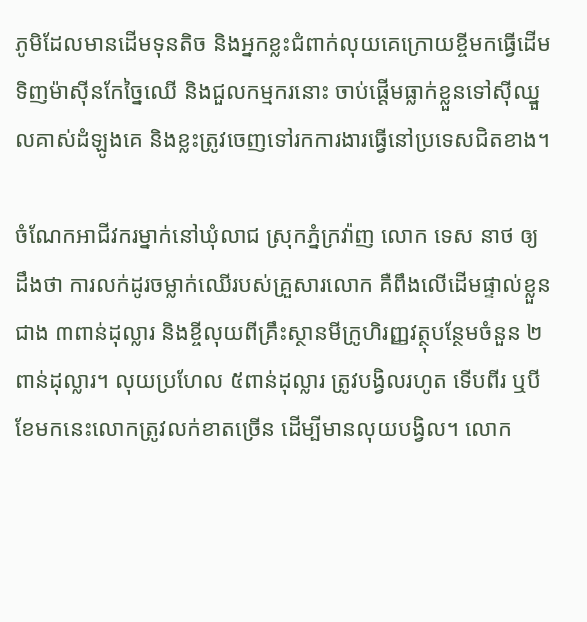ភូមិដែលមានដើមទុនតិច និងអ្នកខ្លះជំពាក់លុយគេក្រោយខ្ចីមកធ្វើដើមទិញម៉ាស៊ីនកែច្នៃឈើ និងជួលកម្មករនោះ ចាប់ផ្ដើមធ្លាក់ខ្លួនទៅស៊ីឈ្នួលគាស់ដំឡូងគេ និងខ្លះត្រូវចេញទៅរកការងារធ្វើនៅប្រទេសជិតខាង។

ចំណែកអាជីវករម្នាក់នៅឃុំលាជ ស្រុកភ្នំក្រវ៉ាញ លោក ទេស នាថ ឲ្យដឹងថា ការលក់ដូរចម្លាក់ឈើរបស់គ្រួសារលោក គឺពឹងលើដើមផ្ទាល់ខ្លួនជាង ៣ពាន់ដុល្លារ និងខ្ចីលុយពីគ្រឹះស្ថានមីក្រូហិរញ្ញវត្ថុបន្ថែមចំនួន ២ពាន់ដុល្លារ។ លុយប្រហែល ៥ពាន់ដុល្លារ ត្រូវបង្វិលរហូត ទើបពីរ ឬបីខែមកនេះលោកត្រូវលក់ខាតច្រើន ដើម្បីមានលុយបង្វិល។ លោក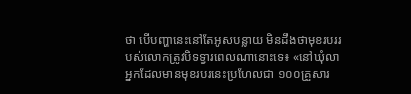ថា បើបញ្ហានេះនៅតែអូសបន្លាយ មិនដឹងថាមុខរបររបស់លោកត្រូវបិទទ្វារពេលណានោះទេ៖ «នៅឃុំលា អ្នកដែលមានមុខរបរនេះប្រហែលជា ១០០គ្រួសារ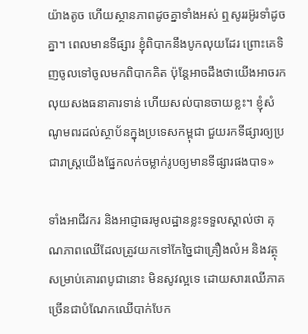យ៉ាងតូច ហើយស្ថានភាពដូចគ្នាទាំងអស់ ឮសូររអ៊ូរទាំដូចគ្នា។ ពេលមានទីផ្សារ ខ្ញុំពិបាកនឹងបូកលុយដែរ ព្រោះគេទិញចូលទៅចូលមកពិបាកគិត ប៉ុន្តែអាចដឹងថាយើងអាចរកលុយសងធនាគារទាន់ ហើយសល់បានចាយខ្លះ។ ខ្ញុំសំណូមពរដល់ស្ថាប័នក្នុងប្រទេសកម្ពុជា ជួយរកទីផ្សារឲ្យប្រជារាស្ត្រយើងផ្នែកលក់ចម្លាក់រូបឲ្យមានទីផ្សារផងបាទ»

ទាំងអាជីវករ និងអាជ្ញាធរមូលដ្ឋានខ្លះទទួលស្គាល់ថា គុណភាពឈើដែលត្រូវយកទៅកែច្នៃជាគ្រឿងលំអ និងវត្ថុសម្រាប់គោរពបូជានោះ មិនសូវល្អទេ ដោយសារឈើភាគច្រើនជាបំណែកឈើបាក់បែក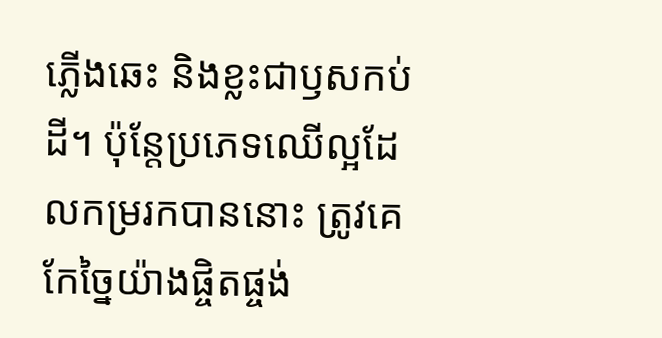ភ្លើងឆេះ និងខ្លះជាឫសកប់ដី។ ប៉ុន្តែប្រភេទឈើល្អដែលកម្ររកបាននោះ ត្រូវគេកែច្នៃយ៉ាងផ្ចិតផ្ចង់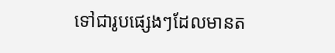ទៅជារូបផ្សេងៗដែលមានត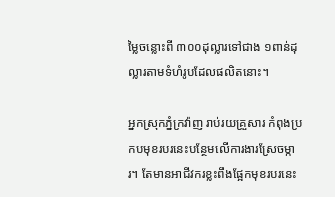ម្លៃចន្លោះពី ៣០០ដុល្លារទៅជាង ១ពាន់ដុល្លារតាមទំហំរូបដែលផលិតនោះ។

អ្នកស្រុកភ្នំក្រវ៉ាញ រាប់រយគ្រួសារ កំពុងប្រកបមុខរបរនេះបន្ថែមលើការងារស្រែចម្ការ។ តែមានអាជីវករខ្លះពឹងផ្អែកមុខរបរនេះ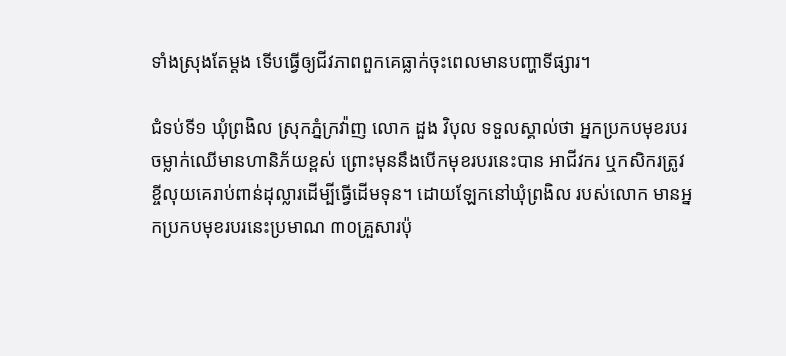ទាំងស្រុងតែម្ដង ទើបធ្វើឲ្យជីវភាពពួកគេធ្លាក់ចុះពេលមានបញ្ហាទីផ្សារ។

ជំទប់ទី១ ឃុំព្រងិល ស្រុកភ្នំក្រវ៉ាញ លោក ដួង វិបុល ទទួលស្គាល់ថា អ្នកប្រកបមុខរបរចម្លាក់ឈើមានហានិភ័យខ្ពស់ ព្រោះមុននឹងបើកមុខរបរនេះបាន អាជីវករ ឬកសិករត្រូវខ្ចីលុយគេរាប់ពាន់ដុល្លារដើម្បីធ្វើដើមទុន។ ដោយឡែកនៅឃុំព្រងិល របស់លោក មានអ្នកប្រកបមុខរបរនេះប្រមាណ ៣០គ្រួសារប៉ុ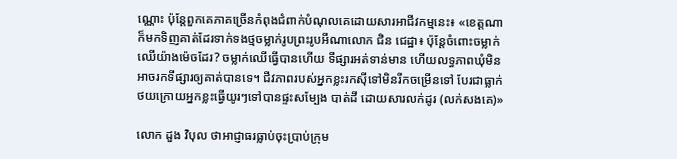ណ្ណោះ ប៉ុន្តែពួកគេភាគច្រើនកំពុងជំពាក់បំណុលគេដោយសារអាជីវកម្មនេះ៖ «ខេត្តណាក៏មកទិញគាត់ដែរទាក់ទងថ្មចម្លាក់រូបព្រះរូបអីណាលោក ជិន ជេដ្ឋា៖ ប៉ុន្តែចំពោះចម្លាក់ឈើយ៉ាងម៉េចដែរ? ចម្លាក់ឈើធ្វើបានហើយ ទីផ្សារអត់ទាន់មាន ហើយលទ្ធភាពឃុំមិនអាចរកទីផ្សារឲ្យគាត់បានទេ។ ជីវភាពរបស់អ្នកខ្លះរកស៊ីទៅមិនរីកចម្រើនទៅ បែរជាធ្លាក់ថយក្រោយអ្នកខ្លះធ្វើយូរៗទៅបានផ្ទះសម្បែង បាត់ដី ដោយសារលក់ដូរ (លក់សងគេ)»

លោក ដួង វិបុល ថាអាជ្ញាធរធ្លាប់ចុះប្រាប់ក្រុម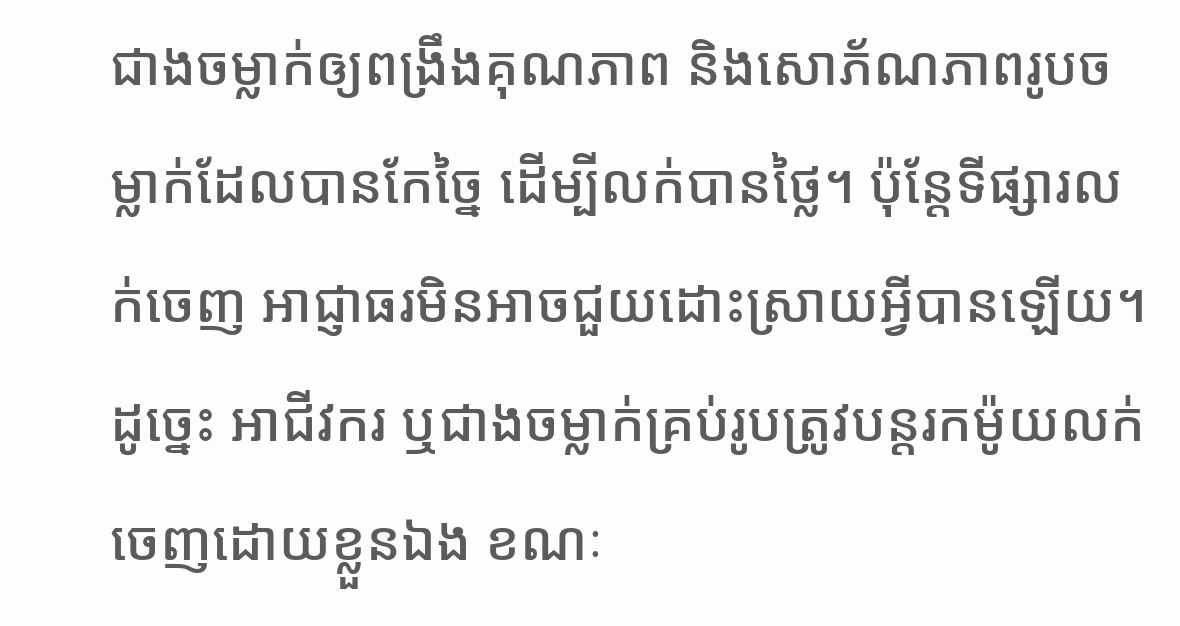ជាងចម្លាក់ឲ្យពង្រឹងគុណភាព និងសោភ័ណភាពរូបចម្លាក់ដែលបានកែច្នៃ ដើម្បីលក់បានថ្លៃ។ ប៉ុន្តែទីផ្សារលក់ចេញ អាជ្ញាធរមិនអាចជួយដោះស្រាយអ្វីបានឡើយ។ ដូច្នេះ អាជីវករ ឬជាងចម្លាក់គ្រប់រូបត្រូវបន្តរកម៉ូយលក់ចេញដោយខ្លួនឯង ខណៈ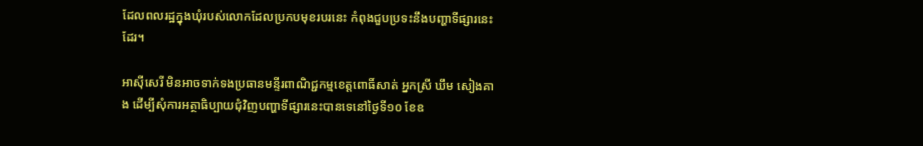ដែលពលរដ្ឋក្នុងឃុំរបស់លោកដែលប្រកបមុខរបរនេះ កំពុងជួបប្រទះនឹងបញ្ហាទីផ្សារនេះដែរ។

អាស៊ីសេរី មិនអាចទាក់ទងប្រធានមន្ទីរពាណិជ្ជកម្មខេត្តពោធិ៍សាត់ អ្នកស្រី ឃឹម សៀងគាង ដើម្បីសុំការអត្ថាធិប្បាយជុំវិញបញ្ហាទីផ្សារនេះបានទេនៅថ្ងៃទី១០ ខែឧ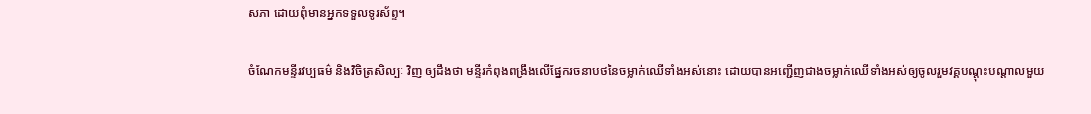សភា ដោយពុំមានអ្នកទទួលទូរស័ព្ទ។

ចំណែកមន្ទីរវប្បធម៌ និងវិចិត្រសិល្បៈ វិញ ឲ្យដឹងថា មន្ទីរកំពុងពង្រឹងលើផ្នែករចនាបថនៃចម្លាក់ឈើទាំងអស់នោះ ដោយបានអញ្ជើញជាងចម្លាក់ឈើទាំងអស់ឲ្យចូលរួមវគ្គបណ្ដុះបណ្ដាលមួយ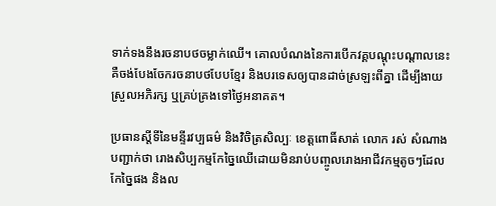ទាក់ទងនឹងរចនាបថចម្លាក់ឈើ។ គោលបំណងនៃការបើកវគ្គបណ្ដុះបណ្ដាលនេះ គឺចង់បែងចែករចនាបថបែបខ្មែរ និងបរទេសឲ្យបានដាច់ស្រឡះពីគ្នា ដើម្បីងាយស្រួលអភិរក្ស ឬគ្រប់គ្រងទៅថ្ងៃអនាគត។

ប្រធានស្ដីទីនៃមន្ទីរវប្បធម៌ និងវិចិត្រសិល្បៈ ខេត្តពោធិ៍សាត់ លោក រស់ សំណាង បញ្ជាក់ថា រោងសិប្បកម្មកែច្នៃឈើដោយមិនរាប់បញ្ចូលរោងអាជីវកម្មតូចៗដែលកែច្នៃផង និងល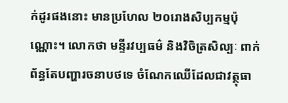ក់ដូរផងនោះ មានប្រហែល ២០រោងសិប្បកម្មប៉ុណ្ណោះ។ លោកថា មន្ទីរវប្បធម៌ និងវិចិត្រសិល្បៈ ពាក់ព័ន្ធតែបញ្ហារចនាបថទេ ចំណែកឈើដែលជាវត្ថុធា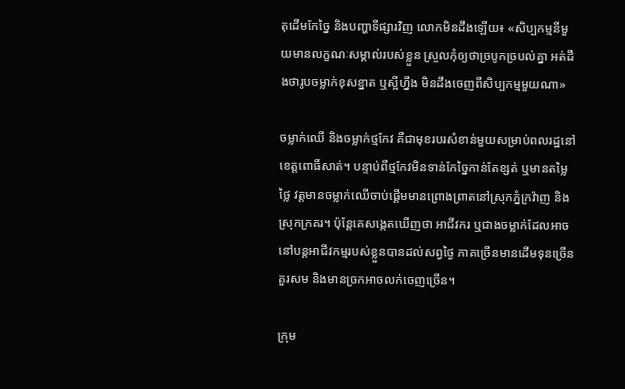តុដើមកែច្នៃ និងបញ្ហាទីផ្សារវិញ លោកមិនដឹងឡើយ៖ «សិប្បកម្មនីមួយមានលក្ខណៈសម្គាល់របស់ខ្លួន ស្រួលកុំឲ្យថាច្របូកច្របល់គ្នា អត់ដឹងថារូបចម្លាក់ខុសខ្នាត ឬស្អីហ្នឹង មិនដឹងចេញពីសិប្បកម្មមួយណា»

ចម្លាក់ឈើ និងចម្លាក់ថ្មកែវ គឺជាមុខរបរសំខាន់មួយសម្រាប់ពលរដ្ឋនៅខេត្តពោធិ៍សាត់។ បន្ទាប់ពីថ្មកែវមិនទាន់កែច្នៃកាន់តែខ្សត់ ឬមានតម្លៃថ្លៃ វត្តមានចម្លាក់ឈើចាប់ផ្ដើមមានព្រោងព្រាតនៅស្រុកភ្នំក្រវ៉ាញ និងស្រុកក្រគរ។ ប៉ុន្តែគេសង្កេតឃើញថា អាជីវករ ឬជាងចម្លាក់ដែលអាចនៅបន្តអាជីវកម្មរបស់ខ្លួនបានដល់សព្វថ្ងៃ ភាគច្រើនមានដើមទុនច្រើនគួរសម និងមានច្រកអាចលក់ចេញច្រើន។

ក្រុម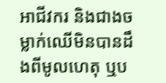អាជីវករ និងជាងចម្លាក់ឈើមិនបានដឹងពីមូលហេតុ ឬប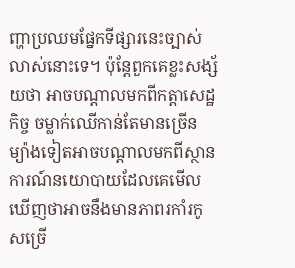ញ្ហាប្រឈមផ្នែកទីផ្សារនេះច្បាស់លាស់នោះទេ។ ប៉ុន្តែពួកគេខ្លះសង្ស័យថា អាចបណ្ដាលមកពីកត្តាសេដ្ឋកិច្ច ចម្លាក់ឈើកាន់តែមានច្រើន ម្យ៉ាងទៀតអាចបណ្ដាលមកពីស្ថានការណ៍នយោបាយដែលគេមើលឃើញថាអាចនឹងមានភាពរកាំរកូសច្រើ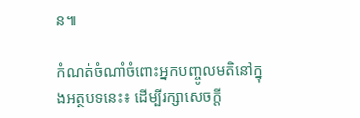ន៕

កំណត់ចំណាំចំពោះអ្នកបញ្ចូលមតិនៅក្នុងអត្ថបទនេះ៖ ដើម្បីរក្សាសេចក្ដី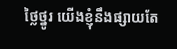ថ្លៃថ្នូរ យើងខ្ញុំនឹងផ្សាយតែ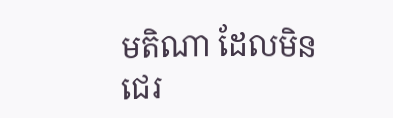មតិណា ដែលមិនជេរ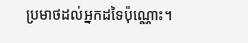ប្រមាថដល់អ្នកដទៃប៉ុណ្ណោះ។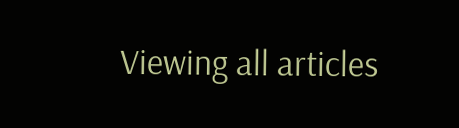Viewing all articles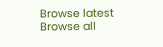Browse latest Browse all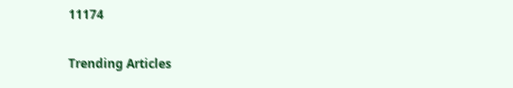11174

Trending Articles